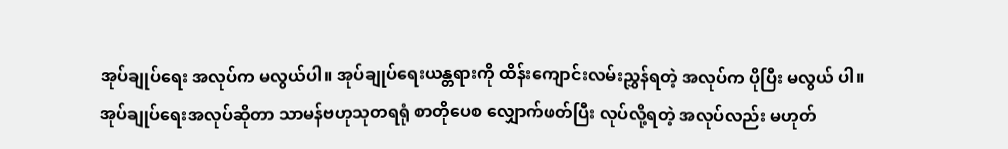အုပ်ချုပ်ရေး အလုပ်က မလွယ်ပါ။ အုပ်ချုပ်ရေးယန္တရားကို ထိန်းကျောင်းလမ်းညွှန်ရတဲ့ အလုပ်က ပိုပြီး မလွယ် ပါ။ အုပ်ချုပ်ရေးအလုပ်ဆိုတာ သာမန်ဗဟုသုတရရုံ စာတိုပေစ လျှောက်ဖတ်ပြီး လုပ်လို့ရတဲ့ အလုပ်လည်း မဟုတ်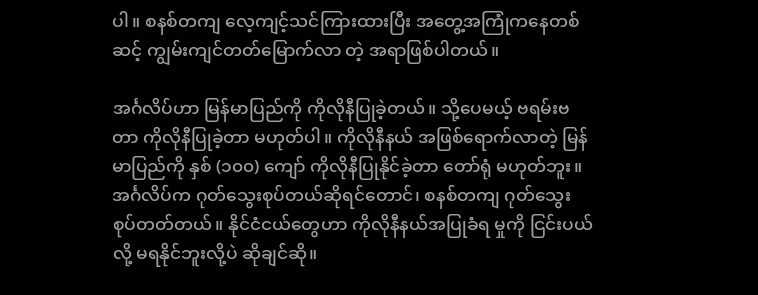ပါ။ စနစ်တကျ လေ့ကျင့်သင်ကြားထားပြီး အတွေ့အကြုံကနေတစ်ဆင့် ကျွမ်းကျင်တတ်မြောက်လာ တဲ့ အရာဖြစ်ပါတယ်။

အင်္ဂလိပ်ဟာ မြန်မာပြည်ကို ကိုလိုနီပြုခဲ့တယ်။ သို့ပေမယ့် ဗရမ်းဗတာ ကိုလိုနီပြုခဲ့တာ မဟုတ်ပါ။ ကိုလိုနီနယ် အဖြစ်ရောက်လာတဲ့ မြန်မာပြည်ကို နှစ် (၁၀၀) ကျော် ကိုလိုနီပြုနိုင်ခဲ့တာ တော်ရုံ မဟုတ်ဘူး။ အင်္ဂလိပ်က ဂုတ်သွေးစုပ်တယ်ဆိုရင်တောင်၊ စနစ်တကျ ဂုတ်သွေးစုပ်တတ်တယ်။ နိုင်ငံငယ်တွေဟာ ကိုလိုနီနယ်အပြုခံရ မှုကို ငြင်းပယ်လို့ မရနိုင်ဘူးလို့ပဲ ဆိုချင်ဆို။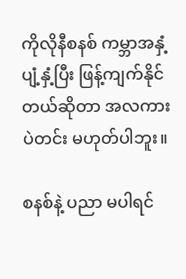ကိုလိုနီစနစ် ကမ္ဘာအနှံ့ပျံ့နှံ့ပြီး ဖြန့်ကျက်နိုင်တယ်ဆိုတာ အလကား ပဲတင်း မဟုတ်ပါဘူး။

စနစ်နဲ့ ပညာ မပါရင်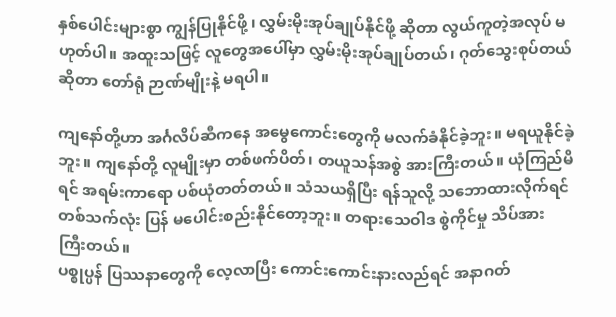နှစ်ပေါင်းများစွာ ကျွန်ပြုနိုင်ဖို့ ၊ လွှမ်းမိုးအုပ်ချုပ်နိုင်ဖို့ ဆိုတာ လွယ်ကူတဲ့အလုပ် မဟုတ်ပါ။ အထူးသဖြင့် လူတွေအပေါ်မှာ လွှမ်းမိုးအုပ်ချုပ်တယ်၊ ဂုတ်သွေးစုပ်တယ်ဆိုတာ တော်ရုံ ဉာဏ်မျိုးနဲ့ မရပါ။

ကျနော်တို့ဟာ အင်္ဂလိပ်ဆီကနေ အမွေကောင်းတွေကို မလက်ခံနိုင်ခဲ့ဘူး။ မရယူနိုင်ခဲ့ဘူး။ ကျနော်တို့ လူမျိုးမှာ တစ်ဖက်ပိတ်၊ တယူသန်အစွဲ အားကြီးတယ်။ ယုံကြည်မိရင် အရမ်းကာရော ပစ်ယုံတတ်တယ်။ သံသယရှိပြီး ရန်သူလို့ သဘောထားလိုက်ရင် တစ်သက်လုံး ပြန် မပေါင်းစည်းနိုင်တော့ဘူး။ တရားသေဝါဒ စွဲကိုင်မှု သိပ်အား ကြီးတယ်။
ပစ္စုပ္ပန် ပြဿနာတွေကို လေ့လာပြီး ကောင်းကောင်းနားလည်ရင် အနာဂတ်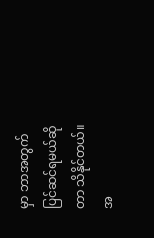မှာ ဘာအတွက် ပြင်ဆင်ရမယ်ဆို တာ သိနိုင်တယ်။ အ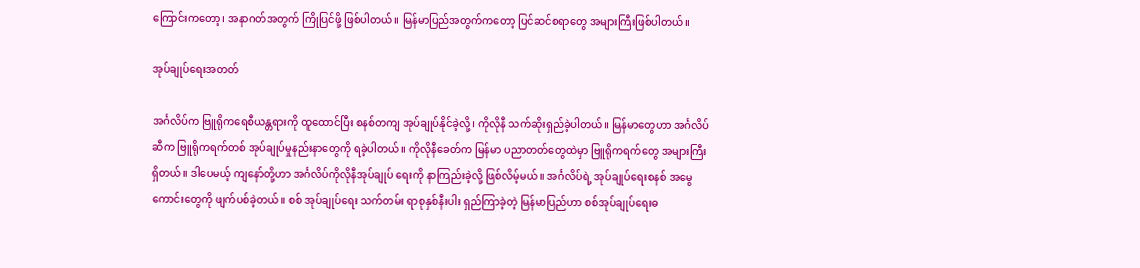ကြောင်းကတော့၊ အနာဂတ်အတွက် ကြိုပြင်ဖို့ ဖြစ်ပါတယ်။ မြန်မာပြည်အတွက်ကတော့ ပြင်ဆင်စရာတွေ အများကြီးဖြစ်ပါတယ်။

အုပ်ချုပ်ရေးအတတ်

အင်္ဂလိပ်က ဗြူရိုကရေစီယန္တရားကို ထူထောင်ပြီး စနစ်တကျ အုပ်ချုပ်နိုင်ခဲ့လို့၊ ကိုလိုနီ သက်ဆိုးရှည်ခဲ့ပါတယ်။ မြန်မာတွေဟာ အင်္ဂလိပ်ဆီက ဗြူရိုကရက်တစ် အုပ်ချုပ်မှုနည်းနာတွေကို ရခဲ့ပါတယ်။ ကိုလိုနီခေတ်က မြန်မာ ပညာတတ်တွေထဲမှာ ဗြူရိုကရက်တွေ အများကြီး ရှိတယ်။ ဒါပေမယ့် ကျနော်တို့ဟာ အင်္ဂလိပ်ကိုလိုနီအုပ်ချုပ် ရေးကို နာကြည်းခဲ့လို့ ဖြစ်လိမ့်မယ်။ အင်္ဂလိပ်ရဲ့ အုပ်ချုပ်ရေးစနစ် အမွေကောင်းတွေကို ဖျက်ပစ်ခဲ့တယ်။ စစ် အုပ်ချုပ်ရေး သက်တမ်း ရာစုနှစ်နီးပါး ရှည်ကြာခဲ့တဲ့ မြန်မာပြည်ဟာ စစ်အုပ်ချုပ်ရေးဓ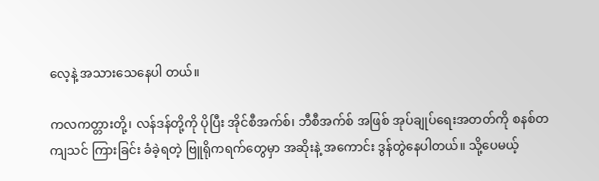လေ့နဲ့ အသားသေနေပါ တယ်။

ကလကတ္တားတို့၊ လန်ဒန်တို့ကို ပိုပြီး အိုင်စီအက်စ်၊ ဘီစီအက်စ် အဖြစ် အုပ်ချုပ်ရေးအတတ်ကို စနစ်တကျသင် ကြားခြင်း ခံခဲ့ရတဲ့ ဗြူရိုကရက်တွေမှာ အဆိုးနဲ့ အကောင်း ဒွန်တွဲနေပါတယ်။ သို့ပေမယ့်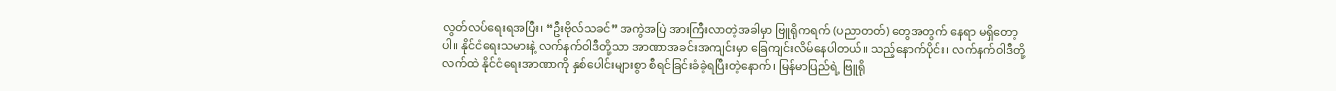လွတ်လပ်ရေးရအပြီး၊ “ဦးဗိုလ်သခင်” အကွဲအပြဲ အားကြီးလာတဲ့အခါမှာ ဗြူရိုကရက် (ပညာတတ်) တွေအတွက် နေရာ မရှိတော့ပါ။ နိုင်ငံရေးသမားနဲ့ လက်နက်ဝါဒီတို့သာ အာဏာအခင်းအကျင်းမှာ ခြေကျင်းလိမ်နေပါတယ်။ သည့်နောက်ပိုင်း၊ လက်နက်ဝါဒီတို့ လက်ထဲ နိုင်ငံရေးအာဏာကို နှစ်ပေါင်းများစွာ စီရင်ခြင်းခံခဲ့ရပြီးတဲ့နောက်၊ မြန်မာပြည်ရဲ့ ဗြူရို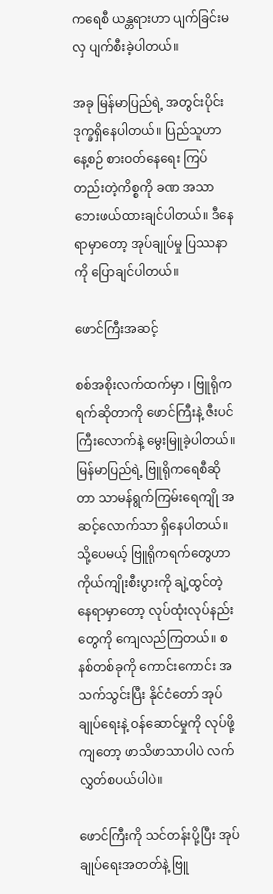ကရေစီ ယန္တရားဟာ ပျက်ခြင်းမလှ ပျက်စီးခဲ့ပါတယ်။

အခု မြန်မာပြည်ရဲ့ အတွင်းပိုင်း ဒုက္ခရှိနေပါတယ်။ ပြည်သူဟာ နေ့စဉ် စားဝတ်နေရေး ကြပ်တည်းတဲ့ကိစ္စကို ခဏ အသာဘေးဖယ်ထားချင်ပါတယ်။ ဒီနေရာမှာတော့ အုပ်ချုပ်မှု ပြဿနာကို ပြောချင်ပါတယ်။

ဖောင်ကြီးအဆင့်

စစ်အစိုးလက်ထက်မှာ ၊ ဗြူရိုကရက်ဆိုတာကို ဖောင်ကြီးနဲ့ ဇီးပင်ကြီးလောက်နဲ့ မွေးမြူခဲ့ပါတယ်။ မြန်မာပြည်ရဲ့ ဗြူရိုကရေစီဆိုတာ သာမန်ရွက်ကြမ်းရေကျို အဆင့်လောက်သာ ရှိနေပါတယ်။ သို့ပေမယ့် ဗြူရိုကရက်တွေဟာ ကိုယ်ကျိုးစီးပွားကို ချဲ့ထွင်တဲ့နေရာမှာတော့ လုပ်ထုံးလုပ်နည်းတွေကို ကျေလည်ကြတယ်။ စနစ်တစ်ခုကို ကောင်းကောင်း အသက်သွင်းပြီး နိုင်ငံတော် အုပ်ချုပ်ရေးနဲ့ ဝန်ဆောင်မှုကို လုပ်ဖို့ကျတော့ ဖာသိဖာသာပါပဲ လက်လွှတ်စပယ်ပါပဲ။

ဖောင်ကြီးကို သင်တန်းပို့ပြီး အုပ်ချုပ်ရေးအတတ်နဲ့ ဗြူ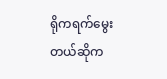ရိုကရက်မွေးတယ်ဆိုက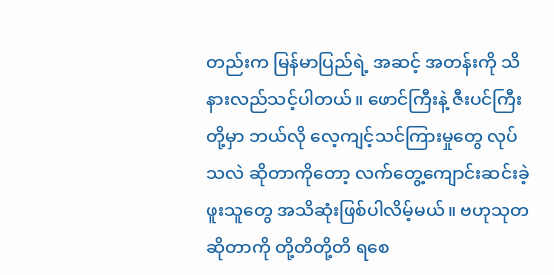တည်းက မြန်မာပြည်ရဲ့ အဆင့် အတန်းကို သိနားလည်သင့်ပါတယ်။ ဖောင်ကြီးနဲ့ ဇီးပင်ကြီးတို့မှာ ဘယ်လို လေ့ကျင့်သင်ကြားမှုတွေ လုပ်သလဲ ဆိုတာကိုတော့ လက်တွေ့ကျောင်းဆင်းခဲ့ဖူးသူတွေ အသိဆုံးဖြစ်ပါလိမ့်မယ်။ ဗဟုသုတဆိုတာကို တို့တိတို့တိ ရစေ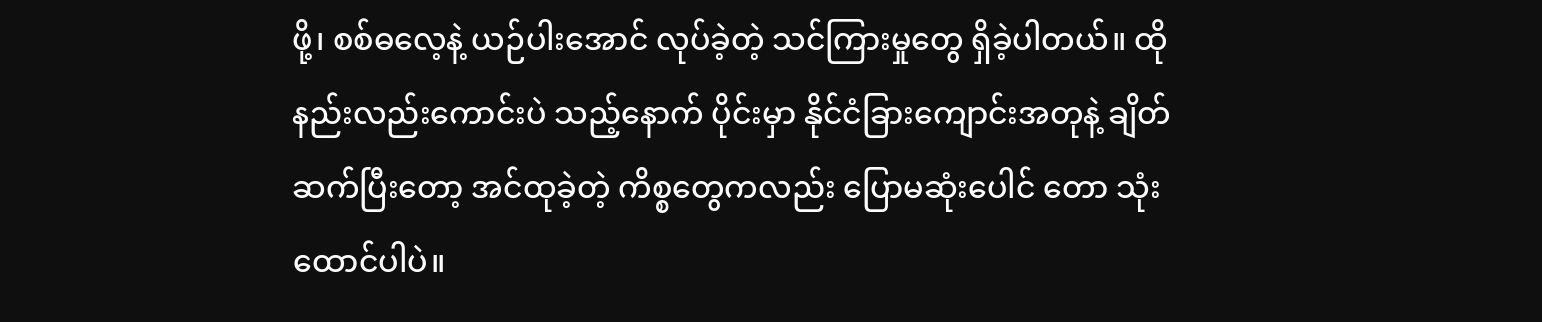ဖို့၊ စစ်ဓလေ့နဲ့ ယဉ်ပါးအောင် လုပ်ခဲ့တဲ့ သင်ကြားမှုတွေ ရှိခဲ့ပါတယ်။ ထိုနည်းလည်းကောင်းပဲ သည့်နောက် ပိုင်းမှာ နိုင်ငံခြားကျောင်းအတုနဲ့ ချိတ်ဆက်ပြီးတော့ အင်ထုခဲ့တဲ့ ကိစ္စတွေကလည်း ပြောမဆုံးပေါင် တော သုံးထောင်ပါပဲ။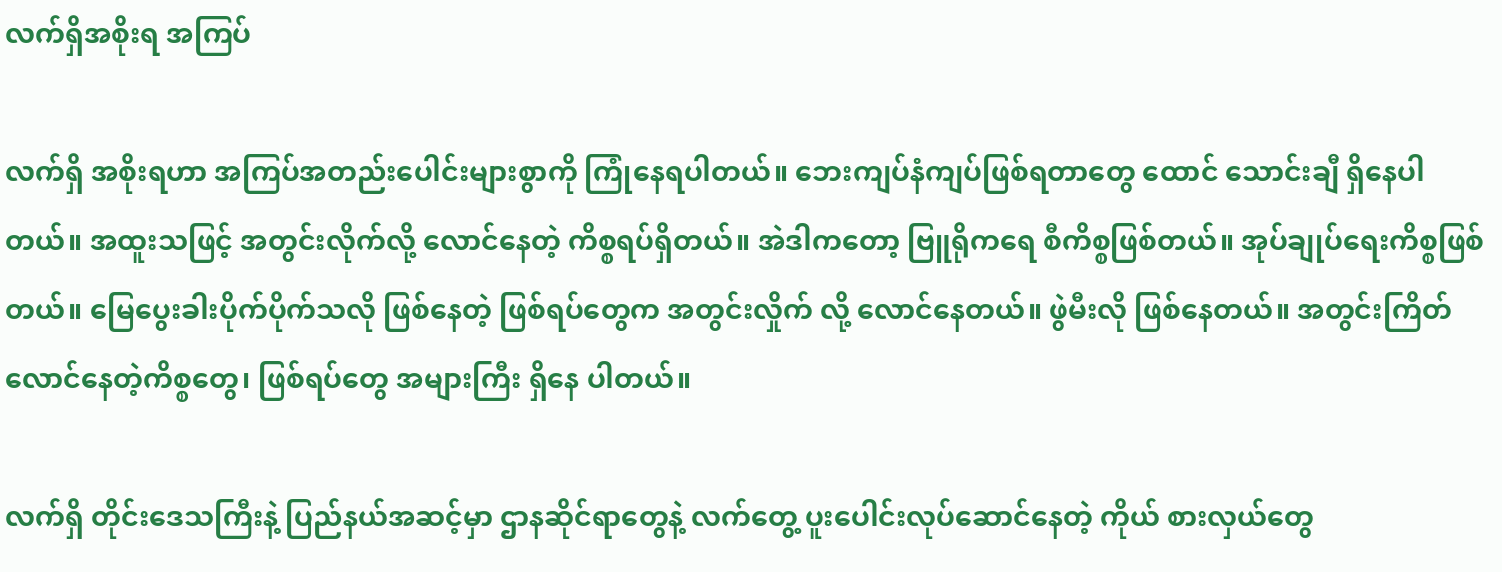လက်ရှိအစိုးရ အကြပ်

လက်ရှိ အစိုးရဟာ အကြပ်အတည်းပေါင်းများစွာကို ကြုံနေရပါတယ်။ ဘေးကျပ်နံကျပ်ဖြစ်ရတာတွေ ထောင် သောင်းချီ ရှိနေပါတယ်။ အထူးသဖြင့် အတွင်းလိုက်လို့ လောင်နေတဲ့ ကိစ္စရပ်ရှိတယ်။ အဲဒါကတော့ ဗြူရိုကရေ စီကိစ္စဖြစ်တယ်။ အုပ်ချုပ်ရေးကိစ္စဖြစ်တယ်။ မြေပွေးခါးပိုက်ပိုက်သလို ဖြစ်နေတဲ့ ဖြစ်ရပ်တွေက အတွင်းလှိုက် လို့ လောင်နေတယ်။ ဖွဲမီးလို ဖြစ်နေတယ်။ အတွင်းကြိတ်လောင်နေတဲ့ကိစ္စတွေ၊ ဖြစ်ရပ်တွေ အများကြီး ရှိနေ ပါတယ်။

လက်ရှိ တိုင်းဒေသကြီးနဲ့ ပြည်နယ်အဆင့်မှာ ဌာနဆိုင်ရာတွေနဲ့ လက်တွေ့ ပူးပေါင်းလုပ်ဆောင်နေတဲ့ ကိုယ် စားလှယ်တွေ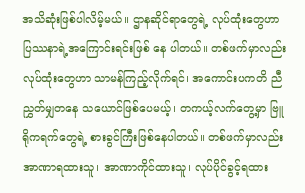အသိဆုံးဖြစ်ပါလိမ့်မယ်။ ဌာနဆိုင်ရာတွေရဲ့ လုပ်ထုံးတွေဟာ ပြဿနာရဲ့အကြောင်းရင်းဖြစ် နေ ပါတယ်။ တစ်ဖက်မှာလည်း လုပ်ထုံးတွေဟာ သာမန်ကြည့်လိုက်ရင်၊ အကောင်းပကတိ ညီညွှတ်မျှတနေ သယောင်ဖြစ်ပေမယ့်၊ တကယ့်လက်တွေ့မှာ ဗြူရိုကရက်တွေရဲ့ စားခွင်ကြီးဖြစ်နေပါတယ်။ တစ်ဖက်မှာလည်း အာဏာရထားသူ၊ အာဏာကိုင်ထားသူ၊ လုပ်ပိုင်ခွင့်ရထား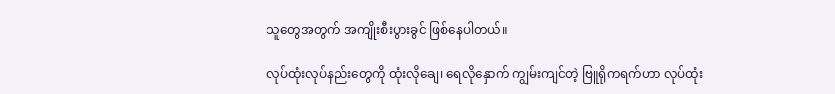သူတွေအတွက် အကျိုးစီးပွားခွင် ဖြစ်နေပါတယ်။

လုပ်ထုံးလုပ်နည်းတွေကို ထုံးလိုချေ၊ ရေလိုနှောက် ကျွမ်းကျင်တဲ့ ဗြူရိုကရက်ဟာ လုပ်ထုံး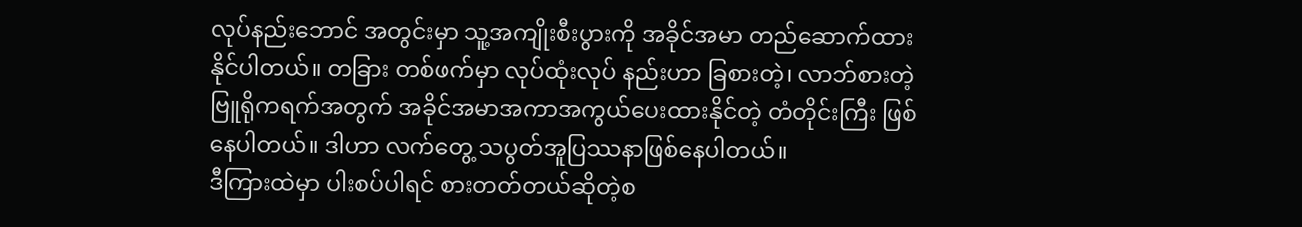လုပ်နည်းဘောင် အတွင်းမှာ သူ့အကျိုးစီးပွားကို အခိုင်အမာ တည်ဆောက်ထားနိုင်ပါတယ်။ တခြား တစ်ဖက်မှာ လုပ်ထုံးလုပ် နည်းဟာ ခြစားတဲ့၊ လာဘ်စားတဲ့ဗြူရိုကရက်အတွက် အခိုင်အမာအကာအကွယ်ပေးထားနိုင်တဲ့ တံတိုင်းကြီး ဖြစ်နေပါတယ်။ ဒါဟာ လက်တွေ့ သပွတ်အူပြဿနာဖြစ်နေပါတယ်။
ဒီကြားထဲမှာ ပါးစပ်ပါရင် စားတတ်တယ်ဆိုတဲ့စ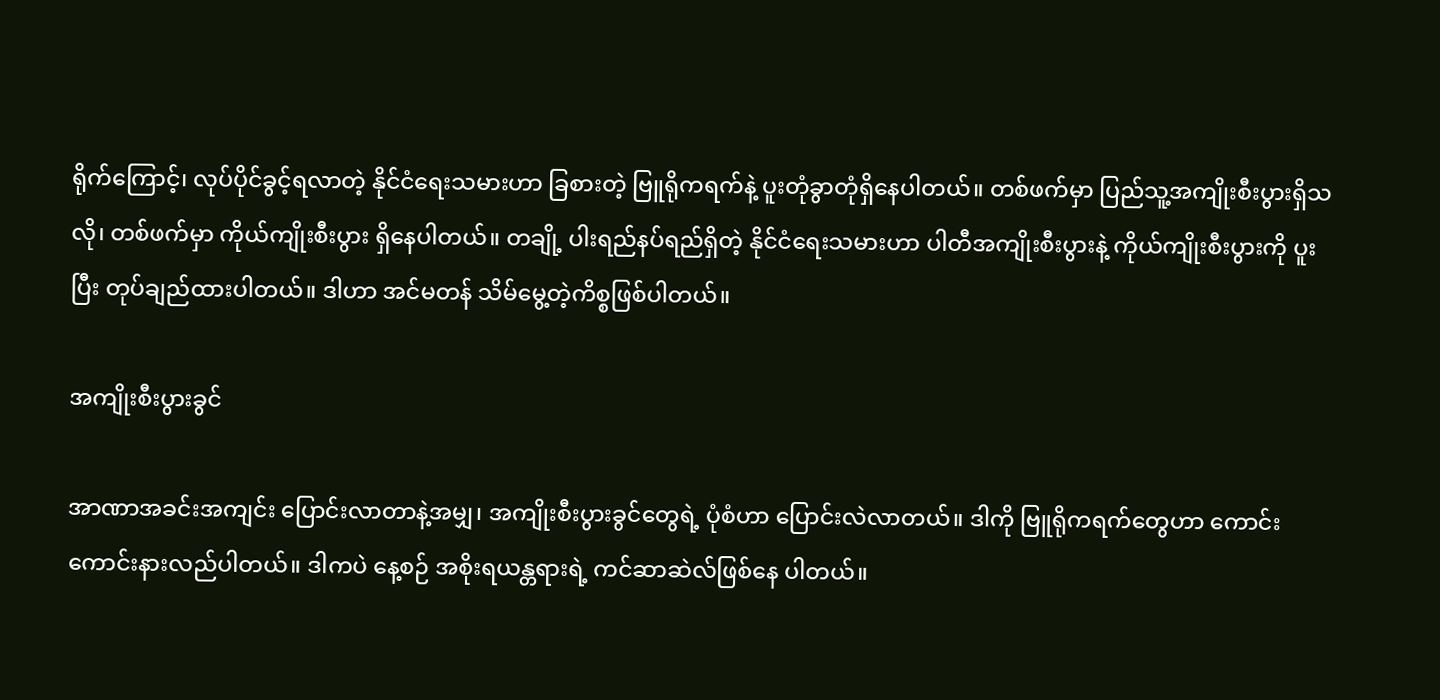ရိုက်ကြောင့်၊ လုပ်ပိုင်ခွင့်ရလာတဲ့ နိုင်ငံရေးသမားဟာ ခြစားတဲ့ ဗြူရိုကရက်နဲ့ ပူးတုံခွာတုံရှိနေပါတယ်။ တစ်ဖက်မှာ ပြည်သူ့အကျိုးစီးပွားရှိသလို၊ တစ်ဖက်မှာ ကိုယ်ကျိုးစီးပွား ရှိနေပါတယ်။ တချို့ ပါးရည်နပ်ရည်ရှိတဲ့ နိုင်ငံရေးသမားဟာ ပါတီအကျိုးစီးပွားနဲ့ ကိုယ်ကျိုးစီးပွားကို ပူးပြီး တုပ်ချည်ထားပါတယ်။ ဒါဟာ အင်မတန် သိမ်မွေ့တဲ့ကိစ္စဖြစ်ပါတယ်။

အကျိုးစီးပွားခွင်

အာဏာအခင်းအကျင်း ပြောင်းလာတာနဲ့အမျှ၊ အကျိုးစီးပွားခွင်တွေရဲ့ ပုံစံဟာ ပြောင်းလဲလာတယ်။ ဒါကို ဗြူရိုကရက်တွေဟာ ကောင်းကောင်းနားလည်ပါတယ်။ ဒါကပဲ နေ့စဉ် အစိုးရယန္တရားရဲ့ ကင်ဆာဆဲလ်ဖြစ်နေ ပါတယ်။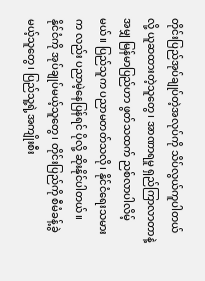တိုင်းပြည်အုပ်ချုပ်တဲ့အလုပ်ကို သိပ်လွယ်ကူပါတယ်လို့ ယူဆထားတဲ့သူတွေ၊ အာဏာရမှု ရှည်ကြာလာတာနဲ့ အမျှ မြန်မာပြည်ဟာ ဖွတ်သထက် ညစ်လာပါလိမ့်မယ်။ ပြည်သူက ပညာမတတ်သလို၊ နိုင်ငံရေးသမားက လည်း ပညာမဲ့နေပြန်ရင် ပိုလို့ ဆိုးနိုင်ပါတယ်။
နိုင်ငံကို အုပ်ချုပ်မယ့်သူတွေ၊ တိုင်းပြည်ကို စီမံခန့်ခွဲမယ့်သူတွေ၊ ပြည်သူ့ရဲ့အကျိုးစီး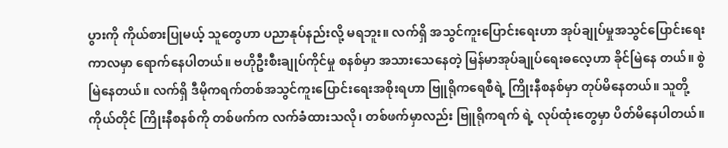ပွားကို ကိုယ်စားပြုမယ့် သူတွေဟာ ပညာနုပ်နည်းလို့ မရဘူး။ လက်ရှိ အသွင်ကူးပြောင်းရေးဟာ အုပ်ချုပ်မှုအသွင်ပြောင်းရေးကာလမှာ ရောက်နေပါတယ်။ ဗဟိုဦးစီးချုပ်ကိုင်မှု စနစ်မှာ အသားသေနေတဲ့ မြန်မာအုပ်ချုပ်ရေးဓလေ့ဟာ ခိုင်မြဲနေ တယ်။ စွဲမြဲနေတယ်။ လက်ရှိ ဒီမိုကရက်တစ်အသွင်ကူးပြောင်းရေးအစိုးရဟာ ဗြူရိုကရေစီရဲ့ ကြိုးနီစနစ်မှာ တုပ်မိနေတယ်။ သူတို့ကိုယ်တိုင် ကြိုးနီစနစ်ကို တစ်ဖက်က လက်ခံထားသလို၊ တစ်ဖက်မှာလည်း ဗြူရိုကရက် ရဲ့ လုပ်ထုံးတွေမှာ ပိတ်မိနေပါတယ်။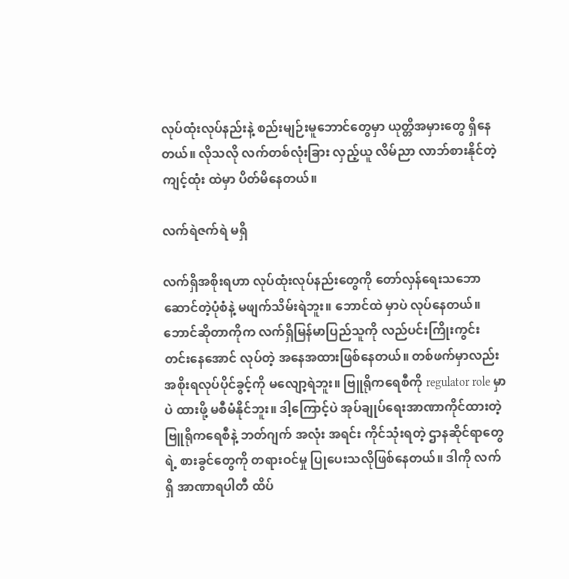လုပ်ထုံးလုပ်နည်းနဲ့ စည်းမျဉ်းမူဘောင်တွေမှာ ယုတ္တိအမှားတွေ ရှိနေ တယ်။ လိုသလို လက်တစ်လုံးခြား လှည့်ယူ လိမ်ညာ လာဘ်စားနိုင်တဲ့ကျင့်ထုံး ထဲမှာ ပိတ်မိနေတယ်။

လက်ရဲဇက်ရဲ မရှိ

လက်ရှိအစိုးရဟာ လုပ်ထုံးလုပ်နည်းတွေကို တော်လှန်ရေးသဘောဆောင်တဲ့ပုံစံနဲ့ မဖျက်သိမ်းရဲဘူး။ ဘောင်ထဲ မှာပဲ လုပ်နေတယ်။ ဘောင်ဆိုတာကိုက လက်ရှိမြန်မာပြည်သူကို လည်ပင်းကြိုးကွင်း တင်းနေအောင် လုပ်တဲ့ အနေအထားဖြစ်နေတယ်။ တစ်ဖက်မှာလည်း အစိုးရလုပ်ပိုင်ခွင့်ကို မလျော့ရဲဘူး။ ဗြူရိုကရေစီကို regulator role မှာပဲ ထားဖို့ မစီမံနိုင်ဘူး။ ဒါ့ကြောင့်ပဲ အုပ်ချုပ်ရေးအာဏာကိုင်ထားတဲ့ ဗြူရိုကရေစီနဲ့ ဘတ်ဂျက် အလုံး အရင်း ကိုင်သုံးရတဲ့ ဌာနဆိုင်ရာတွေရဲ့ စားခွင်တွေကို တရားဝင်မှု ပြုပေးသလိုဖြစ်နေတယ်။ ဒါကို လက်ရှိ အာဏာရပါတီ ထိပ်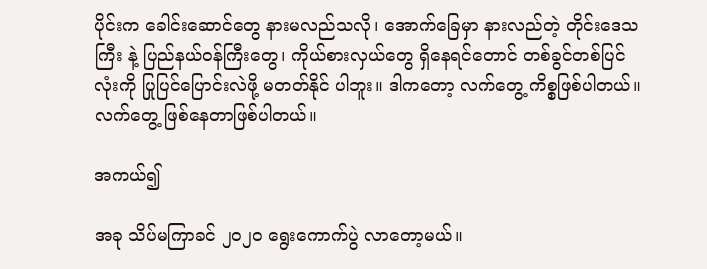ပိုင်းက ခေါင်းဆောင်တွေ နားမလည်သလို၊ အောက်ခြေမှာ နားလည်တဲ့ တိုင်းဒေသကြီး နဲ့ ပြည်နယ်ဝန်ကြီးတွေ၊ ကိုယ်စားလှယ်တွေ ရှိနေရင်တောင် တစ်ခွင်တစ်ပြင်လုံးကို ပြုပြင်ပြောင်းလဲဖို့ မတတ်နိုင် ပါဘူး။ ဒါကတော့ လက်တွေ့ ကိစ္စဖြစ်ပါတယ်။ လက်တွေ့ ဖြစ်နေတာဖြစ်ပါတယ်။

အကယ်၍

အခု သိပ်မကြာခင် ၂၀၂၀ ရွေးကောက်ပွဲ လာတော့မယ်။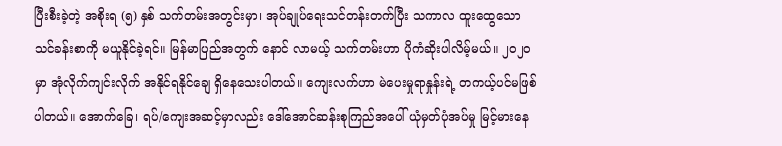ပြီးစီးခဲ့တဲ့ အစိုးရ (၅) နှစ် သက်တမ်းအတွင်းမှာ၊ အုပ်ချုပ်ရေးသင်တန်းတက်ပြီး သကာလ ထူးထွေသော သင်ခန်းစာကို မယူနိုင်ခဲ့ရင်။ မြန်မာပြည်အတွက် နောင် လာမယ့် သက်တမ်းဟာ ပိုကံဆိုးပါလိမ့်မယ်။ ၂၀၂၀ မှာ အုံလိုက်ကျင်းလိုက် အနိုင်ရနိုင်ချေ ရှိနေသေးပါတယ်။ ကျေးလက်ဟာ မဲပေးမှုရာနှုန်းရဲ့ တကယ့်ပင်မဖြစ်ပါတယ်။ အောက်ခြေ၊ ရပ်/ကျေးအဆင့်မှာလည်း ဒေါ်အောင်ဆန်းစုကြည်အပေါ် ယုံမှတ်ပုံအပ်မှု မြင့်မားနေ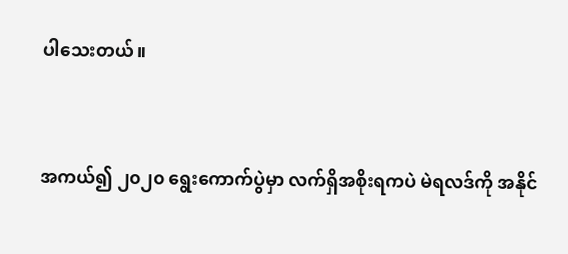ပါသေးတယ်။


အကယ်၍ ၂၀၂၀ ရွေးကောက်ပွဲမှာ လက်ရှိအစိုးရကပဲ မဲရလဒ်ကို အနိုင်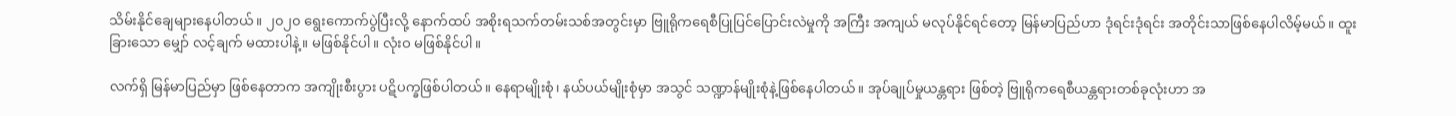သိမ်းနိုင်ချေများနေပါတယ်။ ၂၀၂၀ ရွေးကောက်ပွဲပြီးလို့ နောက်ထပ် အစိုးရသက်တမ်းသစ်အတွင်းမှာ ဗြူရိုကရေစီပြုပြင်ပြောင်းလဲမှုကို အကြီး အကျယ် မလုပ်နိုင်ရင်တော့ မြန်မာပြည်ဟာ ဒုံရင်းဒုံရင်း အတိုင်းသာဖြစ်နေပါလိမ့်မယ်။ ထူးခြားသော မျှော် လင့်ချက် မထားပါနဲ့။ မဖြစ်နိုင်ပါ။ လုံးဝ မဖြစ်နိုင်ပါ။

လက်ရှိ မြန်မာပြည်မှာ ဖြစ်နေတာက အကျိုးစီးပွား ပဋိပက္ခဖြစ်ပါတယ်။ နေရာမျိုးစုံ၊ နယ်ပယ်မျိုးစုံမှာ အသွင် သဏ္ဍာန်မျိုးစုံနဲ့ဖြစ်နေပါတယ်။ အုပ်ချုပ်မှုယန္တရား ဖြစ်တဲ့ ဗြူရိုကရေစီယန္တရားတစ်ခုလုံးဟာ အ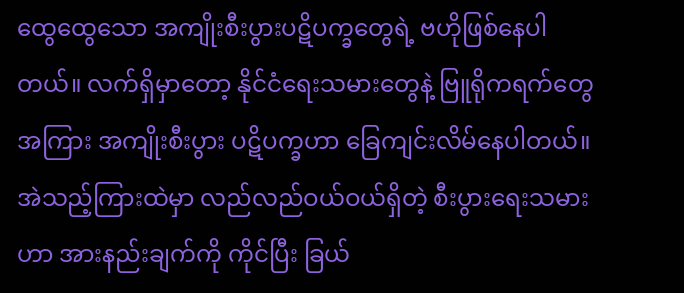ထွေထွေသော အကျိုးစီးပွားပဋိပက္ခတွေရဲ့ ဗဟိုဖြစ်နေပါတယ်။ လက်ရှိမှာတော့ နိုင်ငံရေးသမားတွေနဲ့ ဗြူရိုကရက်တွေ အကြား အကျိုးစီးပွား ပဋိပက္ခဟာ ခြေကျင်းလိမ်နေပါတယ်။ အဲသည့်ကြားထဲမှာ လည်လည်ဝယ်ဝယ်ရှိတဲ့ စီးပွားရေးသမားဟာ အားနည်းချက်ကို ကိုင်ပြီး ခြယ်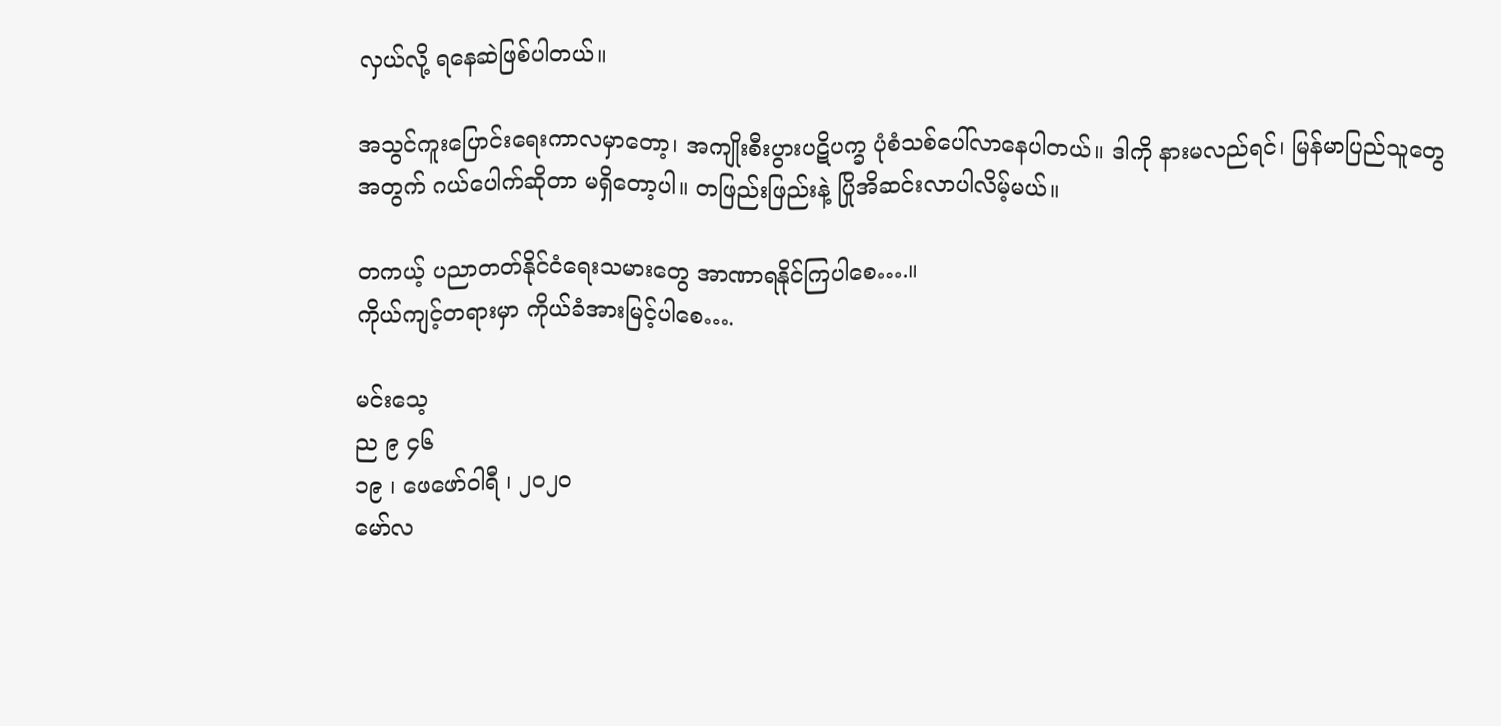လှယ်လို့ ရနေဆဲဖြစ်ပါတယ်။

အသွင်ကူးပြောင်းရေးကာလမှာတော့၊ အကျိုးစီးပွားပဋိပက္ခ ပုံစံသစ်ပေါ်လာနေပါတယ်။ ဒါကို နားမလည်ရင်၊ မြန်မာပြည်သူတွေအတွက် ဂယ်ပေါက်ဆိုတာ မရှိတော့ပါ။ တဖြည်းဖြည်းနဲ့ ပြိုအိဆင်းလာပါလိမ့်မယ်။

တကယ့် ပညာတတ်နိုင်ငံရေးသမားတွေ အာဏာရနိုင်ကြပါစေ….။
ကိုယ်ကျင့်တရားမှာ ကိုယ်ခံအားမြင့်ပါစေ….

မင်းသေ့
ည ၉ ၄၆
၁၉ ၊ ဖေဖော်ဝါရီ ၊ ၂၀၂၀
မော်လ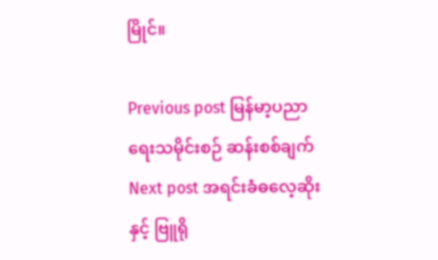မြိုင်။

Previous post မြန်မာ့ပညာရေးသမိုင်းစဉ် ဆန်းစစ်ချက်
Next post အရင်းခံဓလေ့ဆိုး နှင့် ဗြူရို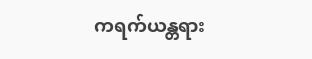ကရက်ယန္တရား